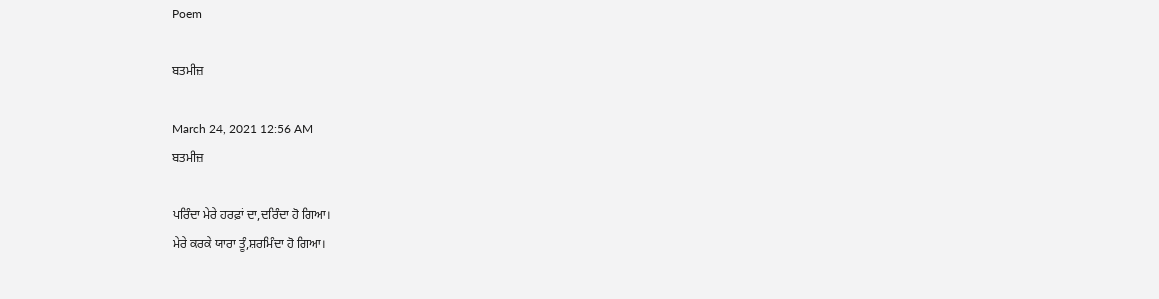Poem

ਬਤਮੀਜ਼

March 24, 2021 12:56 AM
ਬਤਮੀਜ਼

ਪਰਿੰਦਾ ਮੇਰੇ ਹਰਫ਼ਾਂ ਦਾ,ਦਰਿੰਦਾ ਹੋ ਗਿਆ।
ਮੇਰੇ ਕਰਕੇ ਯਾਰਾ ਤੂੰ,ਸ਼ਰਮਿੰਦਾ ਹੋ ਗਿਆ।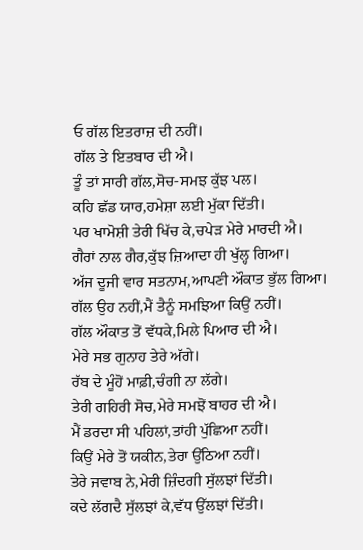ਓ ਗੱਲ ਇਤਰਾਜ਼ ਦੀ ਨਹੀਂ।
ਗੱਲ ਤੇ ਇਤਬਾਰ ਦੀ ਐ।
ਤੂੰ ਤਾਂ ਸਾਰੀ ਗੱਲ,ਸੋਚ-ਸਮਝ ਕੁੱਝ ਪਲ।
ਕਹਿ ਛੱਡ ਯਾਰ,ਹਮੇਸ਼ਾ ਲਈ ਮੁੱਕਾ ਦਿੱਤੀ।
ਪਰ ਖਾਮੋਸ਼ੀ ਤੇਰੀ ਖਿੱਚ ਕੇ,ਚਪੇੜ ਮੇਰੇ ਮਾਰਦੀ ਐ।
ਗੈਰਾਂ ਨਾਲ ਗੈਰ,ਕੁੱਝ ਜ਼ਿਆਦਾ ਹੀ ਖੁੱਲ੍ਹ ਗਿਆ।
ਅੱਜ ਦੂਜੀ ਵਾਰ ਸਤਨਾਮ,ਆਪਣੀ ਔਕਾਤ ਭੁੱਲ ਗਿਆ।
ਗੱਲ ਉਹ ਨਹੀਂ,ਮੈਂ ਤੈਨੂੰ ਸਮਝਿਆ ਕਿਉਂ ਨਹੀਂ।
ਗੱਲ ਔਕਾਤ ਤੋਂ ਵੱਧਕੇ,ਮਿਲੇ ਪਿਆਰ ਦੀ ਐ।
ਮੇਰੇ ਸਭ ਗੁਨਾਹ ਤੇਰੇ ਅੱਗੇ।
ਰੱਬ ਦੇ ਮੂੰਹੋਂ ਮਾਫ਼ੀ,ਚੰਗੀ ਨਾ ਲੱਗੇ।
ਤੇਰੀ ਗਹਿਰੀ ਸੋਚ,ਮੇਰੇ ਸਮਝੋਂ ਬਾਹਰ ਦੀ ਐ।
ਮੈਂ ਡਰਦਾ ਸੀ ਪਹਿਲਾਂ,ਤਾਂਹੀ ਪੁੱਛਿਆ ਨਹੀਂ।
ਕਿਉਂ ਮੇਰੇ ਤੋਂ ਯਕੀਨ,ਤੇਰਾ ਉੱਠਿਆ ਨਹੀਂ।
ਤੇਰੇ ਜਵਾਬ ਨੇ,ਮੇਰੀ ਜ਼ਿੰਦਗੀ ਸੁੱਲਝਾਂ ਦਿੱਤੀ।
ਕਦੇ ਲੱਗਦੈ ਸੁੱਲਝਾਂ ਕੇ,ਵੱਧ ਉੱਲਝਾਂ ਦਿੱਤੀ।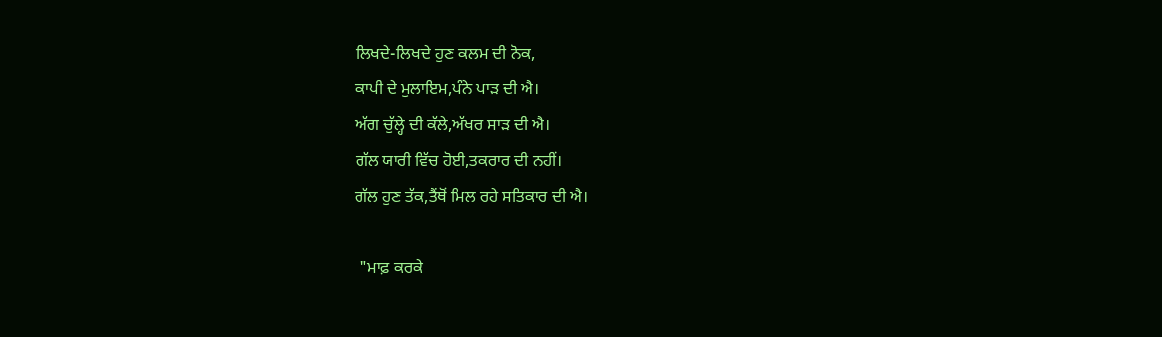ਲਿਖਦੇ-ਲਿਖਦੇ ਹੁਣ ਕਲਮ ਦੀ ਨੋਕ,
ਕਾਪੀ ਦੇ ਮੁਲਾਇਮ,ਪੰਨੇ ਪਾੜ ਦੀ ਐ।
ਅੱਗ ਚੁੱਲ੍ਹੇ ਦੀ ਕੱਲੇ,ਅੱਖਰ ਸਾੜ ਦੀ ਐ।
ਗੱਲ ਯਾਰੀ ਵਿੱਚ ਹੋਈ,ਤਕਰਾਰ ਦੀ ਨਹੀਂ।
ਗੱਲ ਹੁਣ ਤੱਕ,ਤੈਂਥੋਂ ਮਿਲ ਰਹੇ ਸਤਿਕਾਰ ਦੀ ਐ।

 "ਮਾਫ਼ ਕਰਕੇ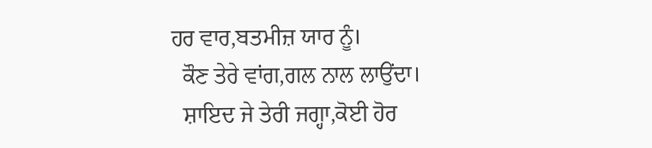ਹਰ ਵਾਰ,ਬਤਮੀਜ਼ ਯਾਰ ਨੂੰ।
  ਕੌਣ ਤੇਰੇ ਵਾਂਗ,ਗਲ ਨਾਲ ਲਾਉਂਦਾ।
  ਸ਼ਾਇਦ ਜੇ ਤੇਰੀ ਜਗ੍ਹਾ,ਕੋਈ ਹੋਰ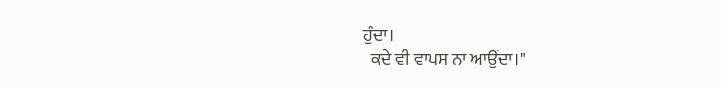ਹੁੰਦਾ।
  ਕਦੇ ਵੀ ਵਾਪਸ ਨਾ ਆਉਂਦਾ।"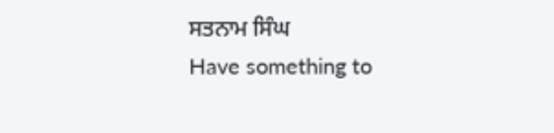ਸਤਨਾਮ ਸਿੰਘ
Have something to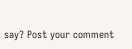say? Post your comment